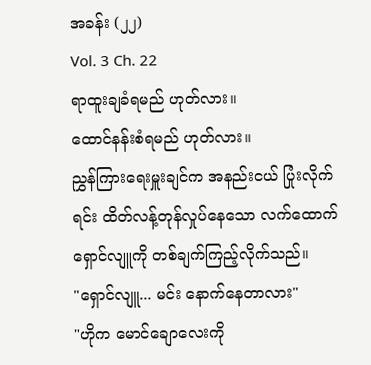အခန်း (၂၂)
Vol. 3 Ch. 22
ရာထူးချခံရမည် ဟုတ်လား။
ထောင်နန်းစံရမည် ဟုတ်လား။
ညွှန်ကြားရေးမှူးချင်က အနည်းငယ် ပြုံးလိုက်ရင်း ထိတ်လန့်တုန်လှုပ်နေသော လက်ထောက် ရှောင်လျူကို တစ်ချက်ကြည့်လိုက်သည်။
"ရှောင်လျူ... မင်း နောက်နေတာလား"
"ဟိုက မောင်ချောလေးကို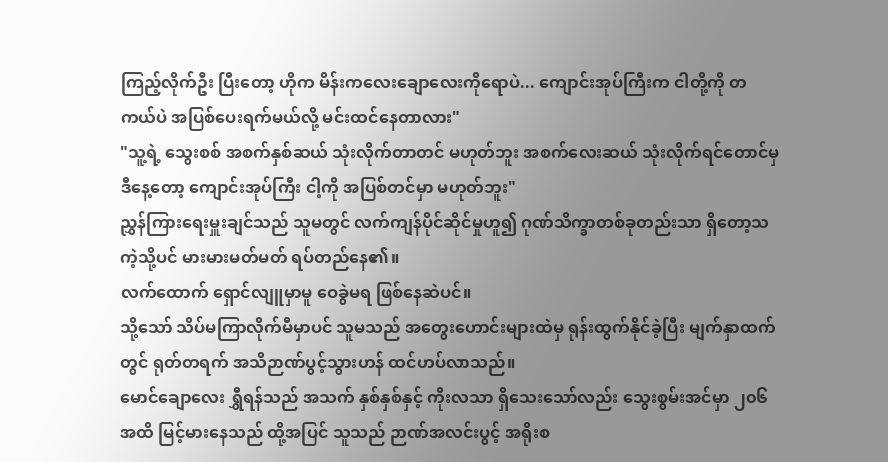ကြည့်လိုက်ဦး ပြီးတော့ ဟိုက မိန်းကလေးချောလေးကိုရောပဲ... ကျောင်းအုပ်ကြီးက ငါတို့ကို တကယ်ပဲ အပြစ်ပေးရက်မယ်လို့ မင်းထင်နေတာလား"
"သူ့ရဲ့ သွေးစစ် အစက်နှစ်ဆယ် သုံးလိုက်တာတင် မဟုတ်ဘူး အစက်လေးဆယ် သုံးလိုက်ရင်တောင်မှ ဒီနေ့တော့ ကျောင်းအုပ်ကြီး ငါ့ကို အပြစ်တင်မှာ မဟုတ်ဘူး"
ညွှန်ကြားရေးမှူးချင်သည် သူမတွင် လက်ကျန်ပိုင်ဆိုင်မှုဟူ၍ ဂုဏ်သိက္ခာတစ်ခုတည်းသာ ရှိတော့သကဲ့သို့ပင် မားမားမတ်မတ် ရပ်တည်နေ၏။
လက်ထောက် ရှောင်လျူမှာမူ ဝေခွဲမရ ဖြစ်နေဆဲပင်။
သို့သော် သိပ်မကြာလိုက်မီမှာပင် သူမသည် အတွေးဟောင်းများထဲမှ ရုန်းထွက်နိုင်ခဲ့ပြီး မျက်နှာထက်တွင် ရုတ်တရက် အသိဉာဏ်ပွင့်သွားဟန် ထင်ဟပ်လာသည်။
မောင်ချောလေး ရွှီရန်သည် အသက် နှစ်နှစ်နှင့် ကိုးလသာ ရှိသေးသော်လည်း သွေးစွမ်းအင်မှာ ၂၀၆ အထိ မြင့်မားနေသည် ထို့အပြင် သူသည် ဉာဏ်အလင်းပွင့် အရိုးစ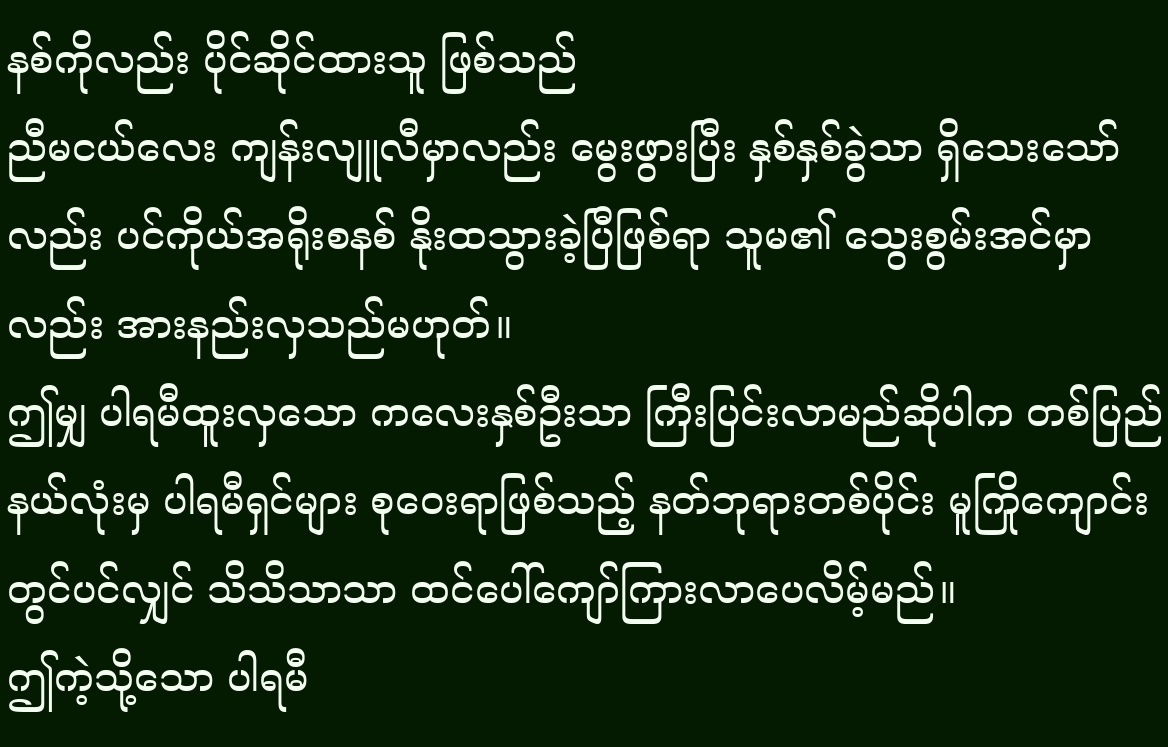နစ်ကိုလည်း ပိုင်ဆိုင်ထားသူ ဖြစ်သည်
ညီမငယ်လေး ကျန်းလျူလီမှာလည်း မွေးဖွားပြီး နှစ်နှစ်ခွဲသာ ရှိသေးသော်လည်း ပင်ကိုယ်အရိုးစနစ် နိုးထသွားခဲ့ပြီဖြစ်ရာ သူမ၏ သွေးစွမ်းအင်မှာလည်း အားနည်းလှသည်မဟုတ်။
ဤမျှ ပါရမီထူးလှသော ကလေးနှစ်ဦးသာ ကြီးပြင်းလာမည်ဆိုပါက တစ်ပြည်နယ်လုံးမှ ပါရမီရှင်များ စုဝေးရာဖြစ်သည့် နတ်ဘုရားတစ်ပိုင်း မူကြိုကျောင်း တွင်ပင်လျှင် သိသိသာသာ ထင်ပေါ်ကျော်ကြားလာပေလိမ့်မည်။
ဤကဲ့သို့သော ပါရမီ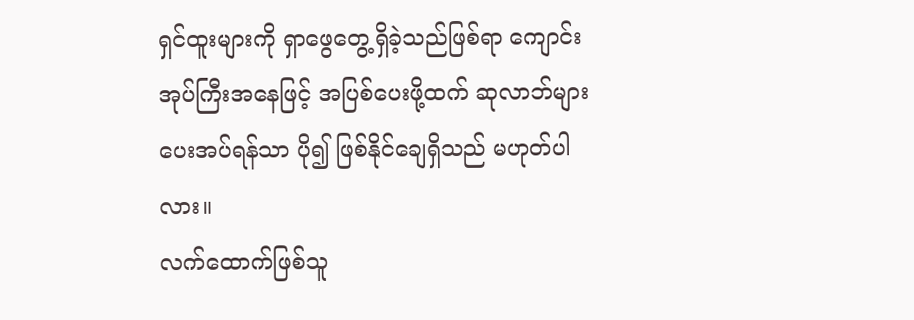ရှင်ထူးများကို ရှာဖွေတွေ့ရှိခဲ့သည်ဖြစ်ရာ ကျောင်းအုပ်ကြီးအနေဖြင့် အပြစ်ပေးဖို့ထက် ဆုလာဘ်များ ပေးအပ်ရန်သာ ပို၍ ဖြစ်နိုင်ချေရှိသည် မဟုတ်ပါလား။
လက်ထောက်ဖြစ်သူ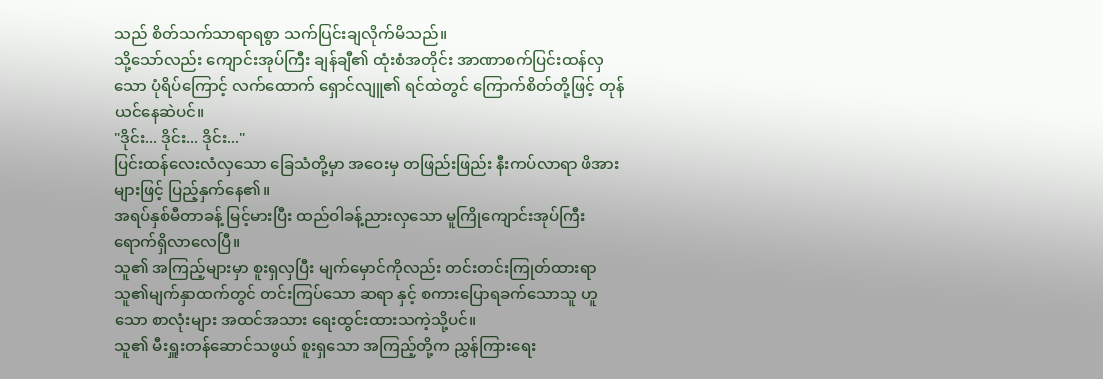သည် စိတ်သက်သာရာရစွာ သက်ပြင်းချလိုက်မိသည်။
သို့သော်လည်း ကျောင်းအုပ်ကြီး ချန်ချီ၏ ထုံးစံအတိုင်း အာဏာစက်ပြင်းထန်လှသော ပုံရိပ်ကြောင့် လက်ထောက် ရှောင်လျူ၏ ရင်ထဲတွင် ကြောက်စိတ်တို့ဖြင့် တုန်ယင်နေဆဲပင်။
"ဒိုင်း... ဒိုင်း... ဒိုင်း..."
ပြင်းထန်လေးလံလှသော ခြေသံတို့မှာ အဝေးမှ တဖြည်းဖြည်း နီးကပ်လာရာ ဖိအားများဖြင့် ပြည့်နှက်နေ၏။
အရပ်နှစ်မီတာခန့် မြင့်မားပြီး ထည်ဝါခန့်ညားလှသော မူကြိုကျောင်းအုပ်ကြီး ရောက်ရှိလာလေပြီ။
သူ၏ အကြည့်များမှာ စူးရှလှပြီး မျက်မှောင်ကိုလည်း တင်းတင်းကြုတ်ထားရာ သူ၏မျက်နှာထက်တွင် တင်းကြပ်သော ဆရာ နှင့် စကားပြောရခက်သောသူ ဟူသော စာလုံးများ အထင်အသား ရေးထွင်းထားသကဲ့သို့ပင်။
သူ၏ မီးရှူးတန်ဆောင်သဖွယ် စူးရှသော အကြည့်တို့က ညွှန်ကြားရေး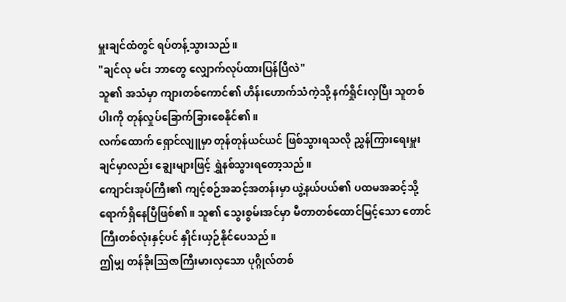မှူးချင်ထံတွင် ရပ်တန့်သွားသည်။
"ချင်လု မင်း ဘာတွေ လျှောက်လုပ်ထားပြန်ပြီလဲ"
သူ၏ အသံမှာ ကျားတစ်ကောင်၏ ဟိန်းဟောက်သံကဲ့သို့ နက်ရှိုင်းလှပြီး သူတစ်ပါးကို တုန်လှုပ်ခြောက်ခြားစေနိုင်၏။
လက်ထောက် ရှောင်လျူမှာ တုန်တုန်ယင်ယင် ဖြစ်သွားရသလို ညွှန်ကြားရေးမှူးချင်မှာလည်း ချွေးများဖြင့် ရွှဲနစ်သွားရတော့သည်။
ကျောင်းအုပ်ကြီး၏ ကျင့်စဉ်အဆင့်အတန်းမှာ ယွဲ့နယ်ပယ်၏ ပထမအဆင့်သို့ ရောက်ရှိနေပြီဖြစ်၏။ သူ၏ သွေးစွမ်းအင်မှာ မီတာတစ်ထောင်မြင့်သော တောင်ကြီးတစ်လုံးနှင့်ပင် နှိုင်းယှဉ်နိုင်ပေသည်။
ဤမျှ တန်ခိုးဩဇာကြီးမားလှသော ပုဂ္ဂိုလ်တစ်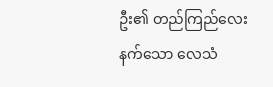ဦး၏ တည်ကြည်လေးနက်သော လေသံ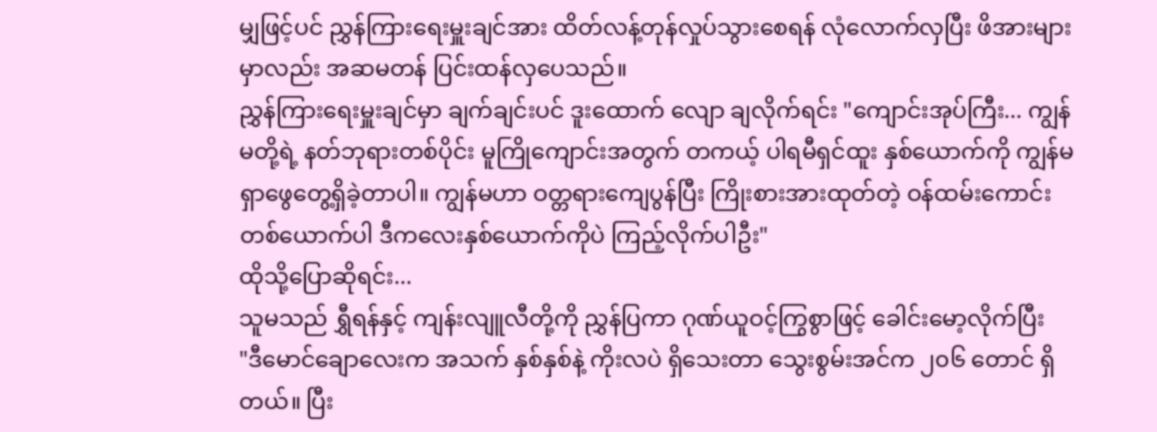မျှဖြင့်ပင် ညွှန်ကြားရေးမှူးချင်အား ထိတ်လန့်တုန်လှုပ်သွားစေရန် လုံလောက်လှပြီး ဖိအားများမှာလည်း အဆမတန် ပြင်းထန်လှပေသည်။
ညွှန်ကြားရေးမှူးချင်မှာ ချက်ချင်းပင် ဒူးထောက် လျော ချလိုက်ရင်း "ကျောင်းအုပ်ကြီး... ကျွန်မတို့ရဲ့ နတ်ဘုရားတစ်ပိုင်း မူကြိုကျောင်းအတွက် တကယ့် ပါရမီရှင်ထူး နှစ်ယောက်ကို ကျွန်မ ရှာဖွေတွေ့ရှိခဲ့တာပါ။ ကျွန်မဟာ ဝတ္တရားကျေပွန်ပြီး ကြိုးစားအားထုတ်တဲ့ ဝန်ထမ်းကောင်းတစ်ယောက်ပါ ဒီကလေးနှစ်ယောက်ကိုပဲ ကြည့်လိုက်ပါဦး"
ထိုသို့ပြောဆိုရင်း...
သူမသည် ရွှီရန်နှင့် ကျန်းလျူလီတို့ကို ညွှန်ပြကာ ဂုဏ်ယူဝင့်ကြွစွာဖြင့် ခေါင်းမော့လိုက်ပြီး
"ဒီမောင်ချောလေးက အသက် နှစ်နှစ်နဲ့ ကိုးလပဲ ရှိသေးတာ သွေးစွမ်းအင်က ၂၀၆ တောင် ရှိတယ်။ ပြီး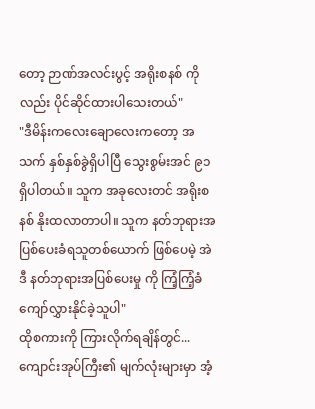တော့ ဉာဏ်အလင်းပွင့် အရိုးစနစ် ကိုလည်း ပိုင်ဆိုင်ထားပါသေးတယ်"
"ဒီမိန်းကလေးချောလေးကတော့ အသက် နှစ်နှစ်ခွဲရှိပါပြီ သွေးစွမ်းအင် ၉၁ ရှိပါတယ်။ သူက အခုလေးတင် အရိုးစနစ် နိုးထလာတာပါ။ သူက နတ်ဘုရားအပြစ်ပေးခံရသူတစ်ယောက် ဖြစ်ပေမဲ့ အဲဒီ နတ်ဘုရားအပြစ်ပေးမှု ကို ကြံ့ကြံ့ခံ ကျော်လွှားနိုင်ခဲ့သူပါ"
ထိုစကားကို ကြားလိုက်ရချိန်တွင်...
ကျောင်းအုပ်ကြီး၏ မျက်လုံးများမှာ အံ့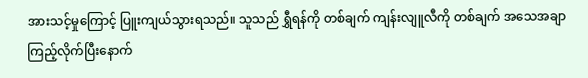အားသင့်မှုကြောင့် ပြူးကျယ်သွားရသည်။ သူသည် ရွှီရန်ကို တစ်ချက် ကျန်းလျူလီကို တစ်ချက် အသေအချာ ကြည့်လိုက်ပြီးနောက်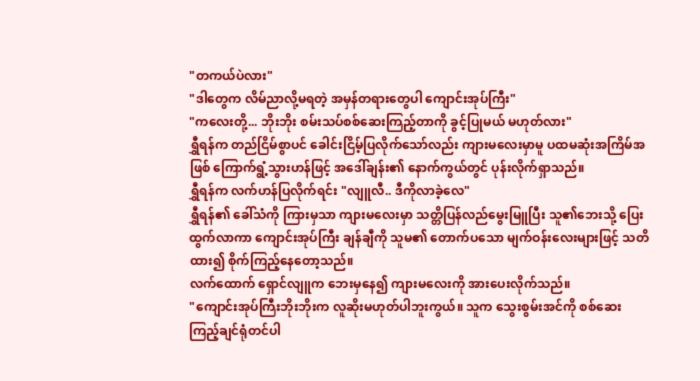"တကယ်ပဲလား"
"ဒါတွေက လိမ်ညာလို့မရတဲ့ အမှန်တရားတွေပါ ကျောင်းအုပ်ကြီး"
"ကလေးတို့... ဘိုးဘိုး စမ်းသပ်စစ်ဆေးကြည့်တာကို ခွင့်ပြုမယ် မဟုတ်လား"
ရွှီရန်က တည်ငြိမ်စွာပင် ခေါင်းငြိမ့်ပြလိုက်သော်လည်း ကျားမလေးမှာမူ ပထမဆုံးအကြိမ်အဖြစ် ကြောက်ရွံ့သွားဟန်ဖြင့် အဒေါ်ချန်း၏ နောက်ကွယ်တွင် ပုန်းလိုက်ရှာသည်။
ရွှီရန်က လက်ဟန်ပြလိုက်ရင်း "လျူလီ.. ဒီကိုလာခဲ့လေ"
ရွှီရန်၏ ခေါ်သံကို ကြားမှသာ ကျားမလေးမှာ သတ္တိပြန်လည်မွေးမြူပြီး သူ၏ဘေးသို့ ပြေးထွက်လာကာ ကျောင်းအုပ်ကြီး ချန်ချီကို သူမ၏ တောက်ပသော မျက်ဝန်းလေးများဖြင့် သတိထား၍ စိုက်ကြည့်နေတော့သည်။
လက်ထောက် ရှောင်လျူက ဘေးမှနေ၍ ကျားမလေးကို အားပေးလိုက်သည်။
"ကျောင်းအုပ်ကြီးဘိုးဘိုးက လူဆိုးမဟုတ်ပါဘူးကွယ်။ သူက သွေးစွမ်းအင်ကို စစ်ဆေးကြည့်ချင်ရုံတင်ပါ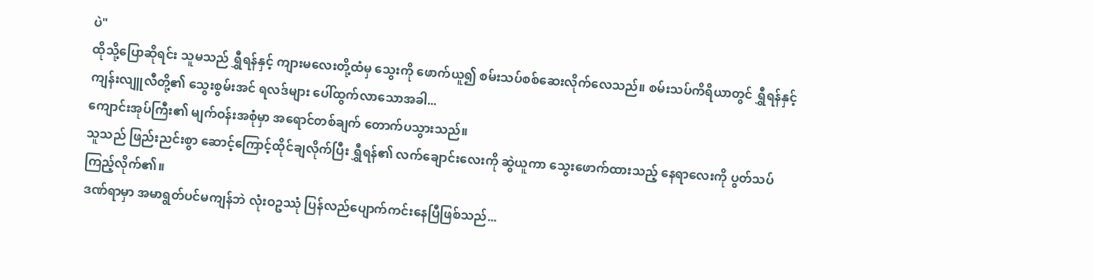ပဲ"
ထိုသို့ပြောဆိုရင်း သူမသည် ရွှီရန်နှင့် ကျားမလေးတို့ထံမှ သွေးကို ဖောက်ယူ၍ စမ်းသပ်စစ်ဆေးလိုက်လေသည်။ စမ်းသပ်ကိရိယာတွင် ရွှီရန်နှင့် ကျန်းလျူလီတို့၏ သွေးစွမ်းအင် ရလဒ်များ ပေါ်ထွက်လာသောအခါ...
ကျောင်းအုပ်ကြီး၏ မျက်ဝန်းအစုံမှာ အရောင်တစ်ချက် တောက်ပသွားသည်။
သူသည် ဖြည်းညင်းစွာ ဆောင့်ကြောင့်ထိုင်ချလိုက်ပြီး ရွှီရန်၏ လက်ချောင်းလေးကို ဆွဲယူကာ သွေးဖောက်ထားသည့် နေရာလေးကို ပွတ်သပ်ကြည့်လိုက်၏။
ဒဏ်ရာမှာ အမာရွတ်ပင်မကျန်ဘဲ လုံးဝဥဿုံ ပြန်လည်ပျောက်ကင်းနေပြီဖြစ်သည်...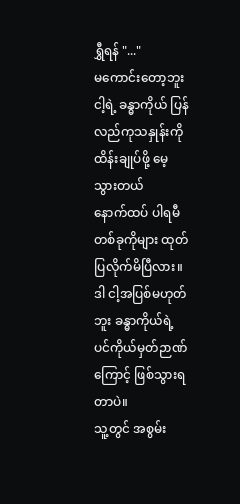ရွှီရန် "..."
မကောင်းတော့ဘူး ငါ့ရဲ့ ခန္ဓာကိုယ် ပြန်လည်ကုသနှုန်းကို ထိန်းချုပ်ဖို့ မေ့သွားတယ်
နောက်ထပ် ပါရမီတစ်ခုကိုများ ထုတ်ပြလိုက်မိပြီလား။
ဒါ ငါ့အပြစ်မဟုတ်ဘူး ခန္ဓာကိုယ်ရဲ့ ပင်ကိုယ်မှတ်ဉာဏ်ကြောင့် ဖြစ်သွားရတာပဲ။
သူ့တွင် အစွမ်း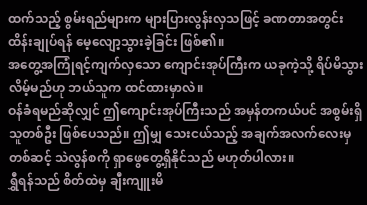ထက်သည့် စွမ်းရည်များက များပြားလွန်းလှသဖြင့် ခဏတာအတွင်း ထိန်းချုပ်ရန် မေ့လျော့သွားခဲ့ခြင်း ဖြစ်၏။
အတွေ့အကြုံရင့်ကျက်လှသော ကျောင်းအုပ်ကြီးက ယခုကဲ့သို့ ရိပ်မိသွားလိမ့်မည်ဟု ဘယ်သူက ထင်ထားမှာလဲ။
ဝန်ခံရမည်ဆိုလျှင် ဤကျောင်းအုပ်ကြီးသည် အမှန်တကယ်ပင် အစွမ်းရှိသူတစ်ဦး ဖြစ်ပေသည်။ ဤမျှ သေးငယ်သည့် အချက်အလက်လေးမှတစ်ဆင့် သဲလွန်စကို ရှာဖွေတွေ့ရှိနိုင်သည် မဟုတ်ပါလား။
ရွှီရန်သည် စိတ်ထဲမှ ချီးကျူးမိ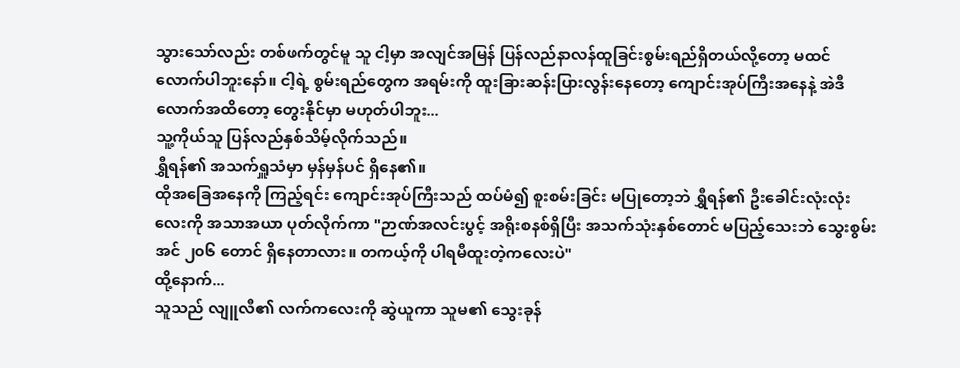သွားသော်လည်း တစ်ဖက်တွင်မူ သူ ငါ့မှာ အလျင်အမြန် ပြန်လည်နာလန်ထူခြင်းစွမ်းရည်ရှိတယ်လို့တော့ မထင်လောက်ပါဘူးနော်။ ငါ့ရဲ့ စွမ်းရည်တွေက အရမ်းကို ထူးခြားဆန်းပြားလွန်းနေတော့ ကျောင်းအုပ်ကြီးအနေနဲ့ အဲဒီလောက်အထိတော့ တွေးနိုင်မှာ မဟုတ်ပါဘူး...
သူ့ကိုယ်သူ ပြန်လည်နှစ်သိမ့်လိုက်သည်။
ရွှီရန်၏ အသက်ရှူသံမှာ မှန်မှန်ပင် ရှိနေ၏။
ထိုအခြေအနေကို ကြည့်ရင်း ကျောင်းအုပ်ကြီးသည် ထပ်မံ၍ စူးစမ်းခြင်း မပြုတော့ဘဲ ရွှီရန်၏ ဦးခေါင်းလုံးလုံးလေးကို အသာအယာ ပုတ်လိုက်ကာ "ဉာဏ်အလင်းပွင့် အရိုးစနစ်ရှိပြီး အသက်သုံးနှစ်တောင် မပြည့်သေးဘဲ သွေးစွမ်းအင် ၂၀၆ တောင် ရှိနေတာလား။ တကယ့်ကို ပါရမီထူးတဲ့ကလေးပဲ"
ထို့နောက်...
သူသည် လျူလီ၏ လက်ကလေးကို ဆွဲယူကာ သူမ၏ သွေးခုန်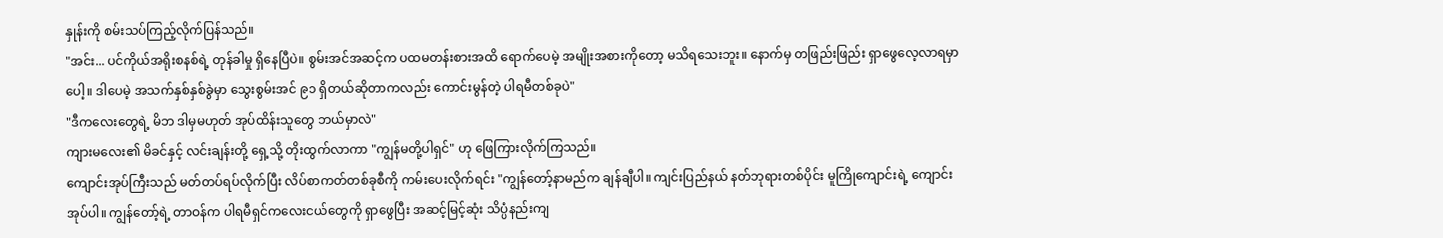နှုန်းကို စမ်းသပ်ကြည့်လိုက်ပြန်သည်။
"အင်း... ပင်ကိုယ်အရိုးစနစ်ရဲ့ တုန်ခါမှု ရှိနေပြီပဲ။ စွမ်းအင်အဆင့်က ပထမတန်းစားအထိ ရောက်ပေမဲ့ အမျိုးအစားကိုတော့ မသိရသေးဘူး။ နောက်မှ တဖြည်းဖြည်း ရှာဖွေလေ့လာရမှာပေါ့။ ဒါပေမဲ့ အသက်နှစ်နှစ်ခွဲမှာ သွေးစွမ်းအင် ၉၁ ရှိတယ်ဆိုတာကလည်း ကောင်းမွန်တဲ့ ပါရမီတစ်ခုပဲ"
"ဒီကလေးတွေရဲ့ မိဘ ဒါမှမဟုတ် အုပ်ထိန်းသူတွေ ဘယ်မှာလဲ"
ကျားမလေး၏ မိခင်နှင့် လင်းချန်းတို့ ရှေ့သို့ တိုးထွက်လာကာ "ကျွန်မတို့ပါရှင်" ဟု ဖြေကြားလိုက်ကြသည်။
ကျောင်းအုပ်ကြီးသည် မတ်တပ်ရပ်လိုက်ပြီး လိပ်စာကတ်တစ်ခုစီကို ကမ်းပေးလိုက်ရင်း "ကျွန်တော့်နာမည်က ချန်ချီပါ။ ကျင်းပြည်နယ် နတ်ဘုရားတစ်ပိုင်း မူကြိုကျောင်းရဲ့ ကျောင်းအုပ်ပါ။ ကျွန်တော့်ရဲ့ တာဝန်က ပါရမီရှင်ကလေးငယ်တွေကို ရှာဖွေပြီး အဆင့်မြင့်ဆုံး သိပ္ပံနည်းကျ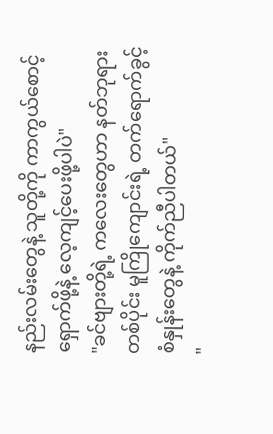နည်းလမ်းတွေနဲ့ သူတို့ကို ကာကွယ်စောင့်ရှောက်ဖို့နဲ့ လေ့ကျင့်ပေးဖို့ပါပဲ"
"ခင်ဗျားတို့ရဲ့ ကလေးတွေဟာ နတ်ဘုရားတစ်ပိုင်း မူကြိုကျောင်းရဲ့ တက်ရောက်ခွင့် စံနှုန်းတွေနဲ့ ကိုက်ညီပါတယ်"
"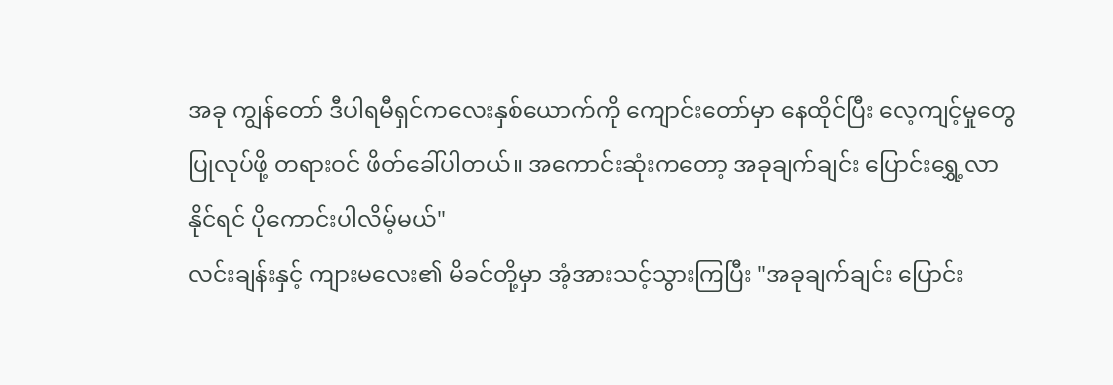အခု ကျွန်တော် ဒီပါရမီရှင်ကလေးနှစ်ယောက်ကို ကျောင်းတော်မှာ နေထိုင်ပြီး လေ့ကျင့်မှုတွေ ပြုလုပ်ဖို့ တရားဝင် ဖိတ်ခေါ်ပါတယ်။ အကောင်းဆုံးကတော့ အခုချက်ချင်း ပြောင်းရွှေ့လာနိုင်ရင် ပိုကောင်းပါလိမ့်မယ်"
လင်းချန်းနှင့် ကျားမလေး၏ မိခင်တို့မှာ အံ့အားသင့်သွားကြပြီး "အခုချက်ချင်း ပြောင်း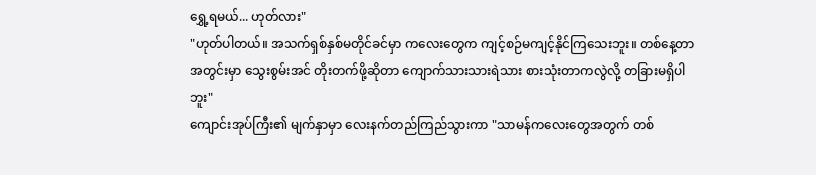ရွှေ့ရမယ်... ဟုတ်လား"
"ဟုတ်ပါတယ်။ အသက်ရှစ်နှစ်မတိုင်ခင်မှာ ကလေးတွေက ကျင့်စဉ်မကျင့်နိုင်ကြသေးဘူး။ တစ်နေ့တာအတွင်းမှာ သွေးစွမ်းအင် တိုးတက်ဖို့ဆိုတာ ကျောက်သားသားရဲသား စားသုံးတာကလွဲလို့ တခြားမရှိပါဘူး"
ကျောင်းအုပ်ကြီး၏ မျက်နှာမှာ လေးနက်တည်ကြည်သွားကာ "သာမန်ကလေးတွေအတွက် တစ်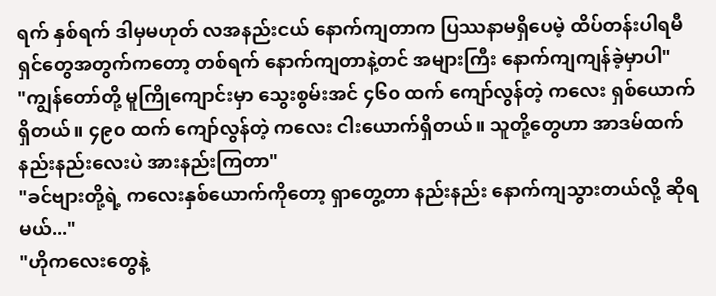ရက် နှစ်ရက် ဒါမှမဟုတ် လအနည်းငယ် နောက်ကျတာက ပြဿနာမရှိပေမဲ့ ထိပ်တန်းပါရမီရှင်တွေအတွက်ကတော့ တစ်ရက် နောက်ကျတာနဲ့တင် အများကြီး နောက်ကျကျန်ခဲ့မှာပါ"
"ကျွန်တော်တို့ မူကြိုကျောင်းမှာ သွေးစွမ်းအင် ၄၆၀ ထက် ကျော်လွန်တဲ့ ကလေး ရှစ်ယောက်ရှိတယ်။ ၄၉၀ ထက် ကျော်လွန်တဲ့ ကလေး ငါးယောက်ရှိတယ်။ သူတို့တွေဟာ အာဒမ်ထက် နည်းနည်းလေးပဲ အားနည်းကြတာ"
"ခင်ဗျားတို့ရဲ့ ကလေးနှစ်ယောက်ကိုတော့ ရှာတွေ့တာ နည်းနည်း နောက်ကျသွားတယ်လို့ ဆိုရမယ်..."
"ဟိုကလေးတွေနဲ့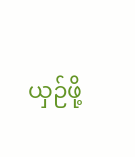ယှဉ်ဖို့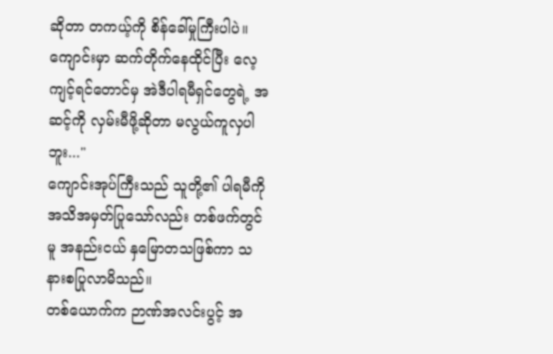ဆိုတာ တကယ့်ကို စိန်ခေါ်မှုကြီးပါပဲ။ ကျောင်းမှာ ဆက်တိုက်နေထိုင်ပြီး လေ့ကျင့်ရင်တောင်မှ အဲဒီပါရမီရှင်တွေရဲ့ အဆင့်ကို လှမ်းမီဖို့ဆိုတာ မလွယ်ကူလှပါဘူး..."
ကျောင်းအုပ်ကြီးသည် သူတို့၏ ပါရမီကို အသိအမှတ်ပြုသော်လည်း တစ်ဖက်တွင်မူ အနည်းငယ် နှမြောတသဖြစ်ကာ သနားစပြုလာမိသည်။
တစ်ယောက်က ဉာဏ်အလင်းပွင့် အ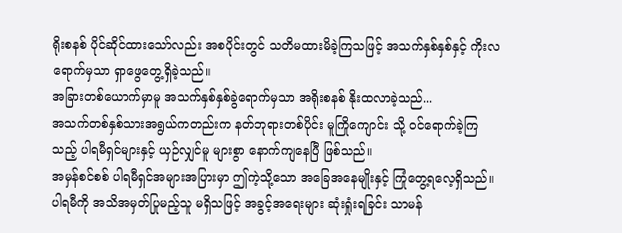ရိုးစနစ် ပိုင်ဆိုင်ထားသော်လည်း အစပိုင်းတွင် သတိမထားမိခဲ့ကြသဖြင့် အသက်နှစ်နှစ်နှင့် ကိုးလရောက်မှသာ ရှာဖွေတွေ့ရှိခဲ့သည်။
အခြားတစ်ယောက်မှာမူ အသက်နှစ်နှစ်ခွဲရောက်မှသာ အရိုးစနစ် နိုးထလာခဲ့သည်...
အသက်တစ်နှစ်သားအရွယ်ကတည်းက နတ်ဘုရားတစ်ပိုင်း မူကြိုကျောင်း သို့ ဝင်ရောက်ခဲ့ကြသည့် ပါရမီရှင်များနှင့် ယှဉ်လျှင်မူ များစွာ နောက်ကျနေပြီ ဖြစ်သည်။
အမှန်စင်စစ် ပါရမီရှင်အများအပြားမှာ ဤကဲ့သို့သော အခြေအနေမျိုးနှင့် ကြုံတွေ့ရလေ့ရှိသည်။ ပါရမီကို အသိအမှတ်ပြုမည့်သူ မရှိသဖြင့် အခွင့်အရေးများ ဆုံးရှုံးရခြင်း သာမန်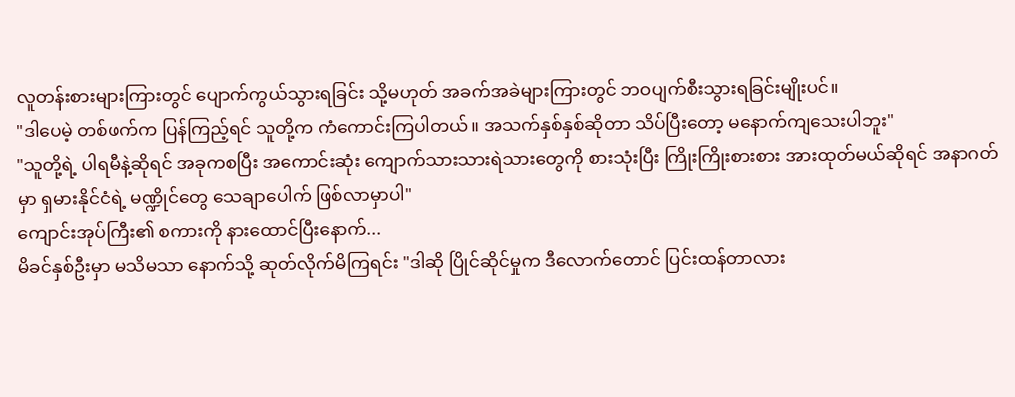လူတန်းစားများကြားတွင် ပျောက်ကွယ်သွားရခြင်း သို့မဟုတ် အခက်အခဲများကြားတွင် ဘဝပျက်စီးသွားရခြင်းမျိုးပင်။
"ဒါပေမဲ့ တစ်ဖက်က ပြန်ကြည့်ရင် သူတို့က ကံကောင်းကြပါတယ်။ အသက်နှစ်နှစ်ဆိုတာ သိပ်ပြီးတော့ မနောက်ကျသေးပါဘူး"
"သူတို့ရဲ့ ပါရမီနဲ့ဆိုရင် အခုကစပြီး အကောင်းဆုံး ကျောက်သားသားရဲသားတွေကို စားသုံးပြီး ကြိုးကြိုးစားစား အားထုတ်မယ်ဆိုရင် အနာဂတ်မှာ ရှမားနိုင်ငံရဲ့ မဏ္ဍိုင်တွေ သေချာပေါက် ဖြစ်လာမှာပါ"
ကျောင်းအုပ်ကြီး၏ စကားကို နားထောင်ပြီးနောက်...
မိခင်နှစ်ဦးမှာ မသိမသာ နောက်သို့ ဆုတ်လိုက်မိကြရင်း "ဒါဆို ပြိုင်ဆိုင်မှုက ဒီလောက်တောင် ပြင်းထန်တာလား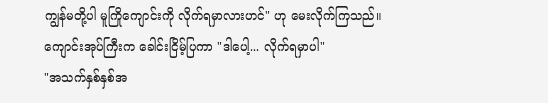ကျွန်မတို့ပါ မူကြိုကျောင်းကို လိုက်ရမှာလားဟင်" ဟု မေးလိုက်ကြသည်။
ကျောင်းအုပ်ကြီးက ခေါင်းငြိမ့်ပြကာ "ဒါပေါ့... လိုက်ရမှာပါ"
"အသက်နှစ်နှစ်အ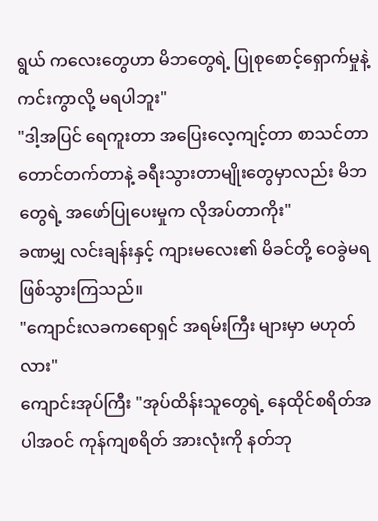ရွယ် ကလေးတွေဟာ မိဘတွေရဲ့ ပြုစုစောင့်ရှောက်မှုနဲ့ ကင်းကွာလို့ မရပါဘူး"
"ဒါ့အပြင် ရေကူးတာ အပြေးလေ့ကျင့်တာ စာသင်တာ တောင်တက်တာနဲ့ ခရီးသွားတာမျိုးတွေမှာလည်း မိဘတွေရဲ့ အဖော်ပြုပေးမှုက လိုအပ်တာကိုး"
ခဏမျှ လင်းချန်းနှင့် ကျားမလေး၏ မိခင်တို့ ဝေခွဲမရ ဖြစ်သွားကြသည်။
"ကျောင်းလခကရောရှင် အရမ်းကြီး များမှာ မဟုတ်လား"
ကျောင်းအုပ်ကြီး "အုပ်ထိန်းသူတွေရဲ့ နေထိုင်စရိတ်အပါအဝင် ကုန်ကျစရိတ် အားလုံးကို နတ်ဘု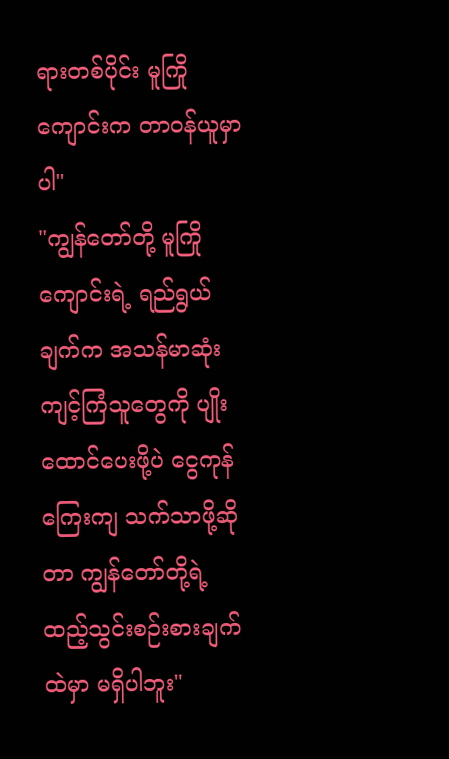ရားတစ်ပိုင်း မူကြိုကျောင်းက တာဝန်ယူမှာပါ"
"ကျွန်တော်တို့ မူကြိုကျောင်းရဲ့ ရည်ရွယ်ချက်က အသန်မာဆုံး ကျင့်ကြံသူတွေကို ပျိုးထောင်ပေးဖို့ပဲ ငွေကုန်ကြေးကျ သက်သာဖို့ဆိုတာ ကျွန်တော်တို့ရဲ့ ထည့်သွင်းစဉ်းစားချက်ထဲမှာ မရှိပါဘူး"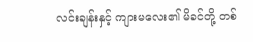လင်းချန်းနှင့် ကျားမလေး၏ မိခင်တို့ တစ်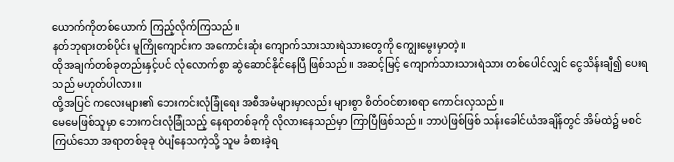ယောက်ကိုတစ်ယောက် ကြည့်လိုက်ကြသည်။
နတ်ဘုရားတစ်ပိုင်း မူကြိုကျောင်းက အကောင်းဆုံး ကျောက်သားသားရဲသားတွေကို ကျွေးမွေးမှာတဲ့။
ထိုအချက်တစ်ခုတည်းနှင့်ပင် လုံလောက်စွာ ဆွဲဆောင်နိုင်နေပြီ ဖြစ်သည်။ အဆင့်မြင့် ကျောက်သားသားရဲသား တစ်ပေါင်လျှင် ငွေသိန်းချီ၍ ပေးရသည် မဟုတ်ပါလား။
ထို့အပြင် ကလေးများ၏ ဘေးကင်းလုံခြုံရေး အစီအမံများမှာလည်း များစွာ စိတ်ဝင်စားစရာ ကောင်းလှသည်။
မေမေဖြစ်သူမှာ ဘေးကင်းလုံခြုံသည့် နေရာတစ်ခုကို လိုလားနေသည်မှာ ကြာပြီဖြစ်သည်။ ဘာပဲဖြစ်ဖြစ် သန်းခေါင်ယံအချိန်တွင် အိမ်ထဲ၌ မစင်ကြယ်သော အရာတစ်ခုခု ဝဲပျံနေသကဲ့သို့ သူမ ခံစားခဲ့ရ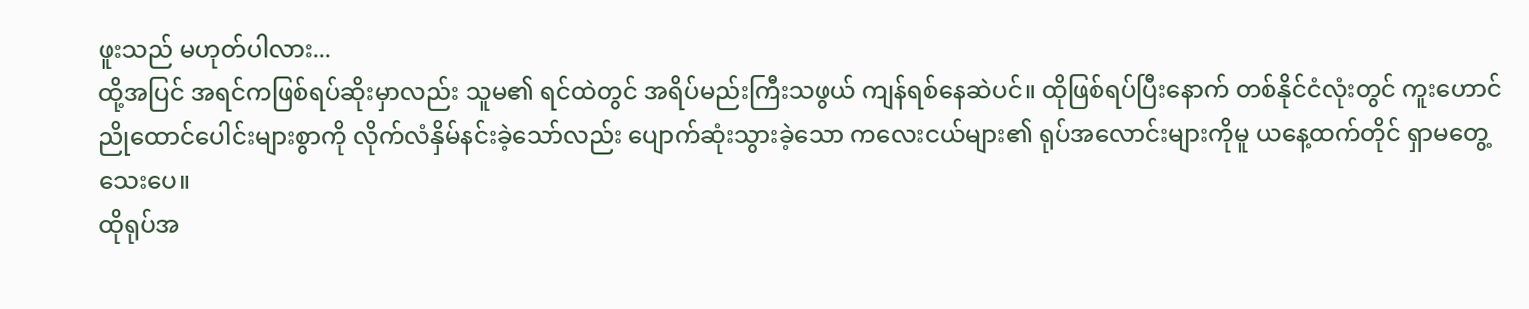ဖူးသည် မဟုတ်ပါလား...
ထို့အပြင် အရင်ကဖြစ်ရပ်ဆိုးမှာလည်း သူမ၏ ရင်ထဲတွင် အရိပ်မည်းကြီးသဖွယ် ကျန်ရစ်နေဆဲပင်။ ထိုဖြစ်ရပ်ပြီးနောက် တစ်နိုင်ငံလုံးတွင် ကူးဟောင်ညိုထောင်ပေါင်းများစွာကို လိုက်လံနှိမ်နင်းခဲ့သော်လည်း ပျောက်ဆုံးသွားခဲ့သော ကလေးငယ်များ၏ ရုပ်အလောင်းများကိုမူ ယနေ့ထက်တိုင် ရှာမတွေ့သေးပေ။
ထိုရုပ်အ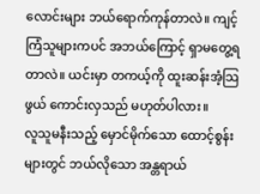လောင်းများ ဘယ်ရောက်ကုန်တာလဲ။ ကျင့်ကြံသူများကပင် အဘယ်ကြောင့် ရှာမတွေ့ရတာလဲ။ ယင်းမှာ တကယ့်ကို ထူးဆန်းအံ့သြဖွယ် ကောင်းလှသည် မဟုတ်ပါလား။
လူသူမနီးသည့် မှောင်မိုက်သော ထောင့်စွန်းများတွင် ဘယ်လိုသော အန္တရာယ်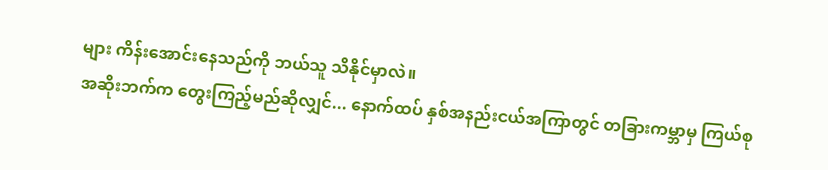များ ကိန်းအောင်းနေသည်ကို ဘယ်သူ သိနိုင်မှာလဲ။
အဆိုးဘက်က တွေးကြည့်မည်ဆိုလျှင်... နောက်ထပ် နှစ်အနည်းငယ်အကြာတွင် တခြားကမ္ဘာမှ ကြယ်စု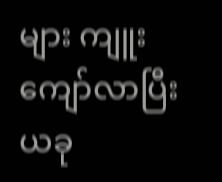များ ကျူးကျော်လာပြီး ယခု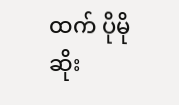ထက် ပိုမိုဆိုး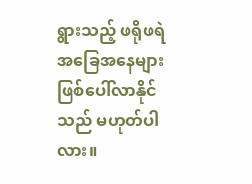ရွားသည့် ဖရိုဖရဲ အခြေအနေများ ဖြစ်ပေါ်လာနိုင်သည် မဟုတ်ပါလား။